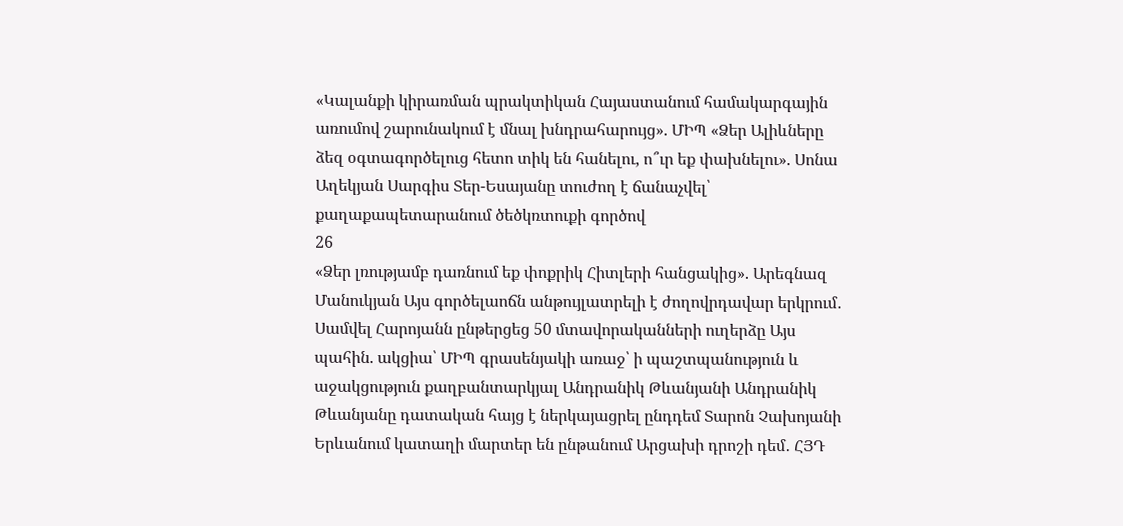«Կալանքի կիրառման պրակտիկան Հայաստանում համակարգային առումով շարունակում է մնալ խնդրահարույց». ՄԻՊ «Ձեր Ալիևները ձեզ օգտագործելուց հետո տիկ են հանելու, ո՞ւր եք փախնելու». Սոնա Աղեկյան Սարգիս Տեր-Եսայանը տուժող է ճանաչվել՝ քաղաքապետարանում ծեծկռտուքի գործով
26
«Ձեր լռությամբ դառնում եք փոքրիկ Հիտլերի հանցակից». Արեգնազ Մանուկյան Այս գործելաոճն անթույլատրելի է ժողովրդավար երկրում․ Սամվել Հարոյանն ընթերցեց 50 մտավորականների ուղերձը Այս պահին. ակցիա՝ ՄԻՊ գրասենյակի առաջ՝ ի պաշտպանություն և աջակցություն քաղբանտարկյալ Անդրանիկ Թևանյանի Անդրանիկ Թևանյանը դատական հայց է ներկայացրել ընդդեմ Տարոն Չախոյանի Երևանում կատաղի մարտեր են ընթանում Արցախի դրոշի դեմ․ ՀՅԴ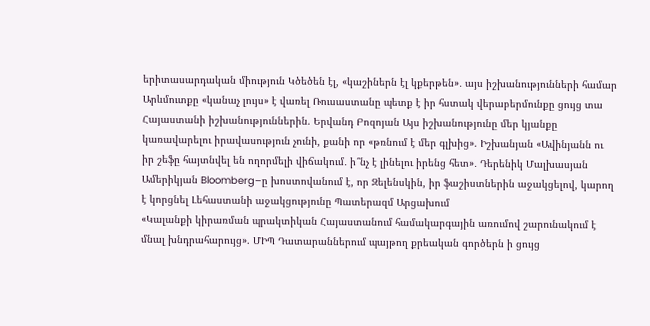երիտասարդական միություն Կծեծեն էլ, «կաշիներն էլ կքերթեն»․ այս իշխանությունների համար Արևմուտքը «կանաչ լույս» է վառել Ռուսաստանը պետք է իր հստակ վերաբերմունքը ցույց տա Հայաստանի իշխանություններին. Երվանդ Բոզոյան Այս իշխանությունը մեր կյանքը կառավարելու իրավասություն չունի, քանի որ «թռնում է մեր գլխից». Իշխանյան «Ավինյանն ու իր շեֆը հայտնվել են ողորմելի վիճակում․ ի՞նչ է լինելու իրենց հետ»․ Դերենիկ Մալխասյան Ամերիկյան Bloomberg–ը խոստովանում է, որ Զելենսկին, իր ֆաշիստներին աջակցելով, կարող է կորցնել Լեհաստանի աջակցությունը Պատերազմ Արցախում
«Կալանքի կիրառման պրակտիկան Հայաստանում համակարգային առումով շարունակում է մնալ խնդրահարույց». ՄԻՊ Դատարաններում պայթող քրեական գործերն ի ցույց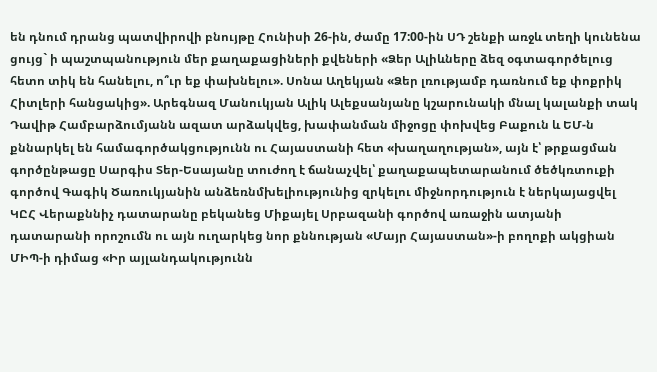են դնում դրանց պատվիրովի բնույթը Հունիսի 26-ին, ժամը 17:00-ին ՍԴ շենքի առջև տեղի կունենա ցույց` ի պաշտպանություն մեր քաղաքացիների քվեների «Ձեր Ալիևները ձեզ օգտագործելուց հետո տիկ են հանելու, ո՞ւր եք փախնելու». Սոնա Աղեկյան «Ձեր լռությամբ դառնում եք փոքրիկ Հիտլերի հանցակից». Արեգնազ Մանուկյան Ալիկ Ալեքսանյանը կշարունակի մնալ կալանքի տակ Դավիթ Համբարձումյանն ազատ արձակվեց, խափանման միջոցը փոխվեց Բաքուն և ԵՄ-ն քննարկել են համագործակցությունն ու Հայաստանի հետ «խաղաղության», այն է՝ թրքացման գործընթացը Սարգիս Տեր-Եսայանը տուժող է ճանաչվել՝ քաղաքապետարանում ծեծկռտուքի գործով Գագիկ Ծառուկյանին անձեռնմխելիությունից զրկելու միջնորդություն է ներկայացվել ԿԸՀ Վերաքննիչ դատարանը բեկանեց Միքայել Սրբազանի գործով առաջին ատյանի դատարանի որոշումն ու այն ուղարկեց նոր քննության «Մայր Հայաստան»-ի բողոքի ակցիան ՄԻՊ-ի դիմաց «Իր այլանդակությունն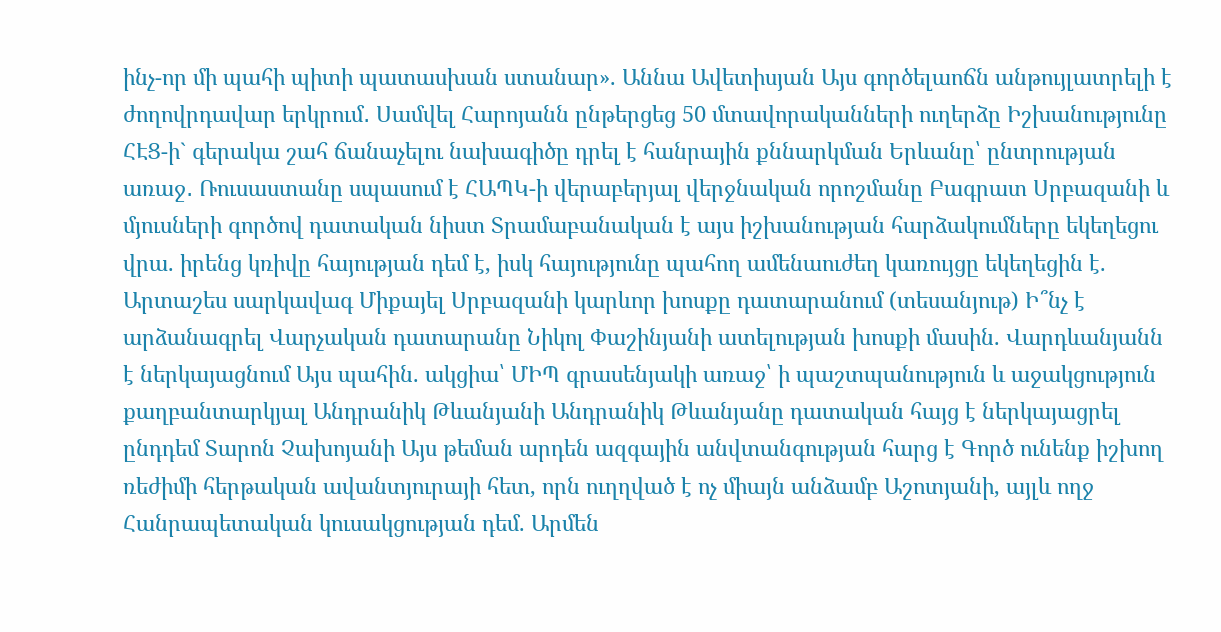ինչ-որ մի պահի պիտի պատասխան ստանար». Աննա Ավետիսյան Այս գործելաոճն անթույլատրելի է ժողովրդավար երկրում․ Սամվել Հարոյանն ընթերցեց 50 մտավորականների ուղերձը Իշխանությունը ՀԷՑ-ի` գերակա շահ ճանաչելու նախագիծը դրել է հանրային քննարկման Երևանը՝ ընտրության առաջ․ Ռուսաստանը սպասում է ՀԱՊԿ-ի վերաբերյալ վերջնական որոշմանը Բագրատ Սրբազանի և մյուսների գործով դատական նիստ Տրամաբանական է այս իշխանության հարձակումները եկեղեցու վրա. իրենց կռիվը հայության դեմ է, իսկ հայությունը պահող ամենաուժեղ կառույցը եկեղեցին է. Արտաշես սարկավագ Միքայել Սրբազանի կարևոր խոսքը դատարանում (տեսանյութ) Ի՞նչ է արձանագրել Վարչական դատարանը Նիկոլ Փաշինյանի ատելության խոսքի մասին. Վարդևանյանն է ներկայացնում Այս պահին. ակցիա՝ ՄԻՊ գրասենյակի առաջ՝ ի պաշտպանություն և աջակցություն քաղբանտարկյալ Անդրանիկ Թևանյանի Անդրանիկ Թևանյանը դատական հայց է ներկայացրել ընդդեմ Տարոն Չախոյանի Այս թեման արդեն ազգային անվտանգության հարց է Գործ ունենք իշխող ռեժիմի հերթական ավանտյուրայի հետ, որն ուղղված է ոչ միայն անձամբ Աշոտյանի, այլև ողջ Հանրապետական կուսակցության դեմ. Արմեն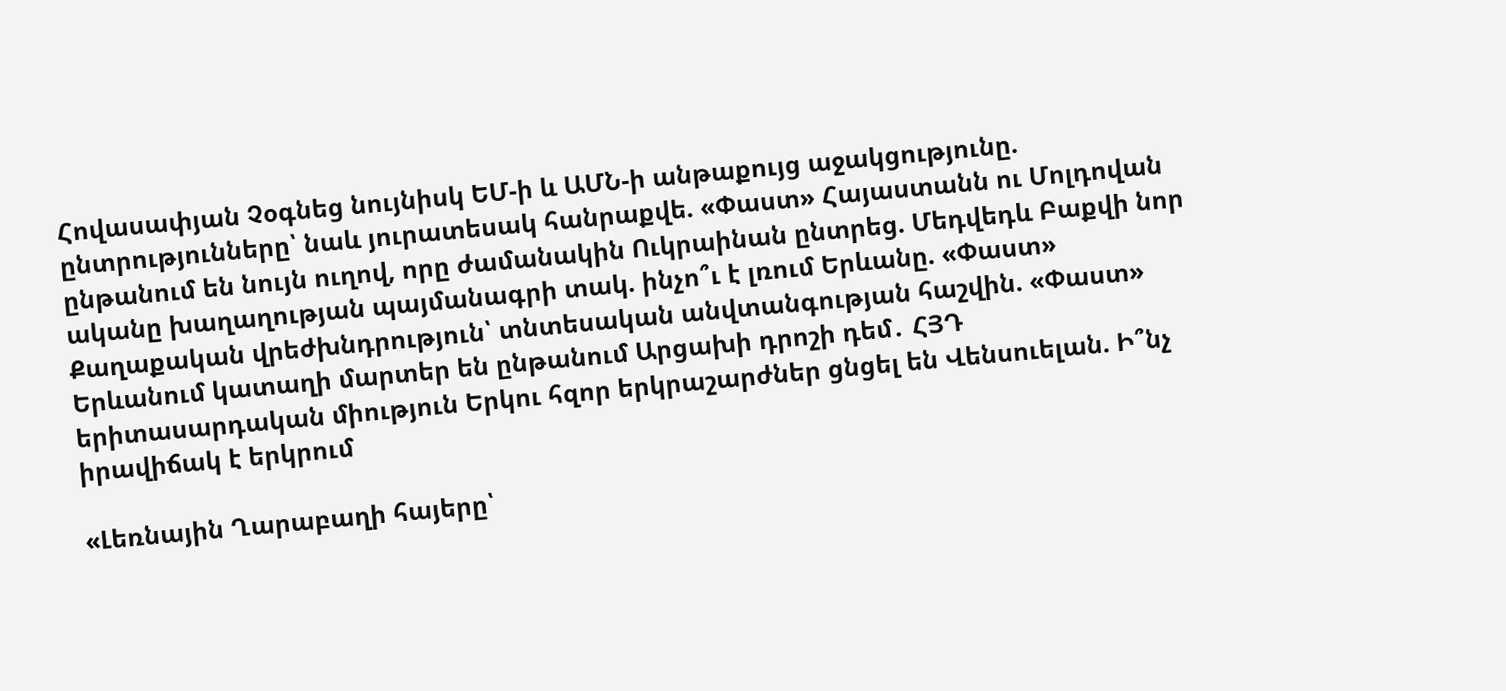Հովասափյան Չօգնեց նույնիսկ ԵՄ-ի և ԱՄՆ-ի անթաքույց աջակցությունը. ընտրությունները՝ նաև յուրատեսակ հանրաքվե. «Փաստ» Հայաստանն ու Մոլդովան ընթանում են նույն ուղով, որը ժամանակին Ուկրաինան ընտրեց. Մեդվեդև Բաքվի նոր ականը խաղաղության պայմանագրի տակ. ինչո՞ւ է լռում Երևանը. «Փաստ» Քաղաքական վրեժխնդրություն՝ տնտեսական անվտանգության հաշվին. «Փաստ» Երևանում կատաղի մարտեր են ընթանում Արցախի դրոշի դեմ․ ՀՅԴ երիտասարդական միություն Երկու հզոր երկրաշարժներ ցնցել են Վենսուելան. Ի՞նչ իրավիճակ է երկրում

«Լեռնային Ղարաբաղի հայերը՝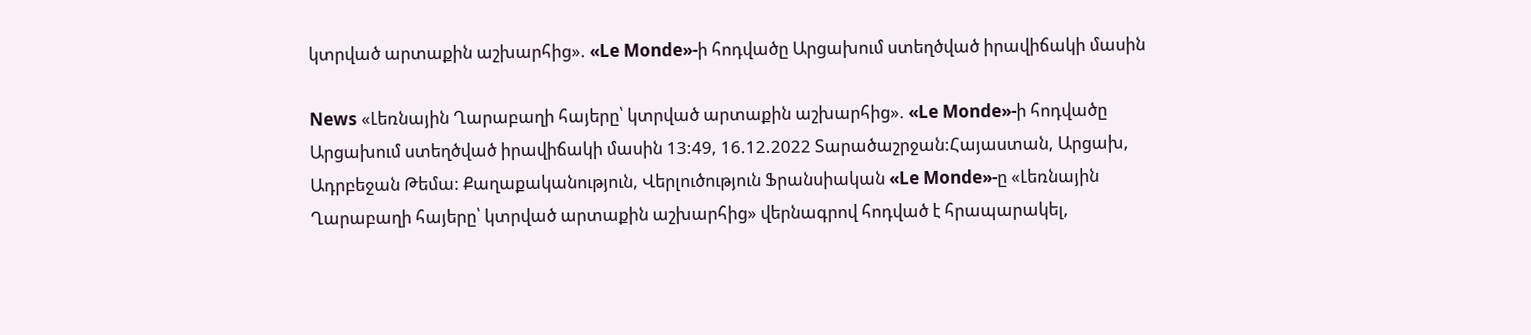կտրված արտաքին աշխարհից». «Le Monde»-ի հոդվածը Արցախում ստեղծված իրավիճակի մասին

News «Լեռնային Ղարաբաղի հայերը՝ կտրված արտաքին աշխարհից». «Le Monde»-ի հոդվածը Արցախում ստեղծված իրավիճակի մասին 13:49, 16.12.2022 Տարածաշրջան:Հայաստան, Արցախ, Ադրբեջան Թեմա: Քաղաքականություն, Վերլուծություն Ֆրանսիական «Le Monde»-ը «Լեռնային Ղարաբաղի հայերը՝ կտրված արտաքին աշխարհից» վերնագրով հոդված է հրապարակել,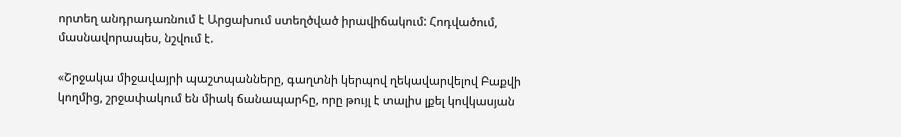որտեղ անդրադառնում է Արցախում ստեղծված իրավիճակում: Հոդվածում, մասնավորապես, նշվում է.

«Շրջակա միջավայրի պաշտպանները, գաղտնի կերպով ղեկավարվելով Բաքվի կողմից, շրջափակում են միակ ճանապարհը, որը թույլ է տալիս լքել կովկասյան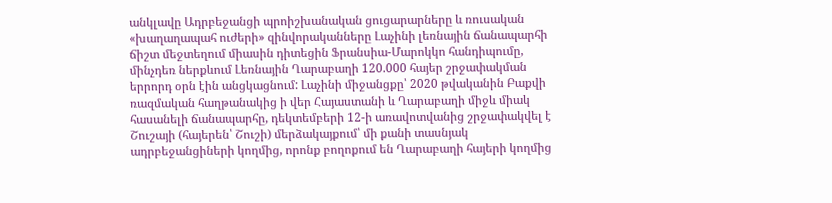անկլավը Ադրբեջանցի պրոիշխանական ցուցարարները և ռուսական «խաղաղապահ ուժերի» զինվորականները Լաչինի լեռնային ճանապարհի ճիշտ մեջտեղում միասին դիտեցին Ֆրանսիա-Մարոկկո հանդիպումը, մինչդեռ ներքևում Լեռնային Ղարաբաղի 120.000 հայեր շրջափակման երրորդ օրն էին անցկացնում: Լաչինի միջանցքը՝ 2020 թվականին Բաքվի ռազմական հաղթանակից ի վեր Հայաստանի և Ղարաբաղի միջև միակ հասանելի ճանապարհը, դեկտեմբերի 12-ի առավոտվանից շրջափակվել է Շուշայի (հայերեն՝ Շուշի) մերձակայքում՝ մի քանի տասնյակ ադրբեջանցիների կողմից, որոնք բողոքում են Ղարաբաղի հայերի կողմից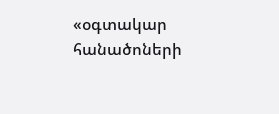«օգտակար հանածոների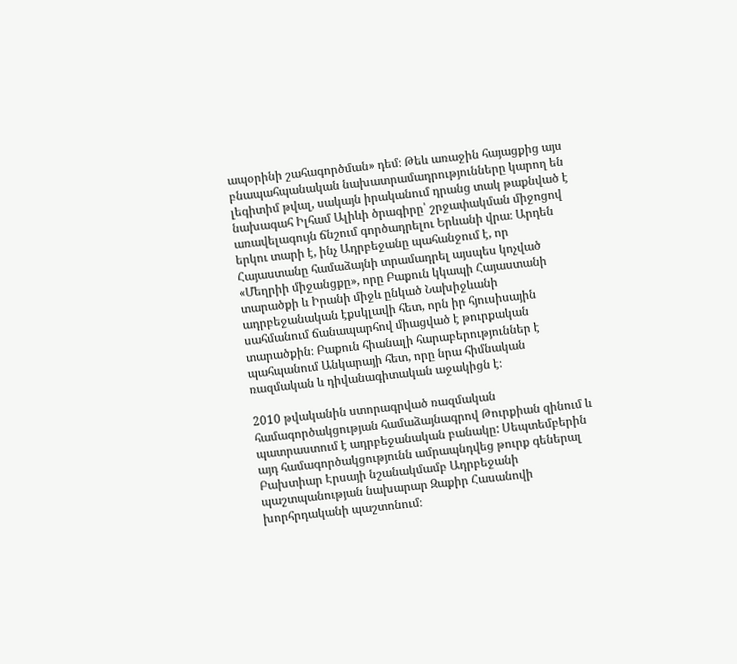ապօրինի շահագործման» դեմ։ Թեև առաջին հայացքից այս բնապահպանական նախատրամադրությունները կարող են լեգիտիմ թվալ, սակայն իրականում դրանց տակ թաքնված է նախագահ Իլհամ Ալիևի ծրագիրը՝ շրջափակման միջոցով առավելագույն ճնշում գործադրելու Երևանի վրա։ Արդեն երկու տարի է, ինչ Ադրբեջանը պահանջում է, որ Հայաստանը համաձայնի տրամադրել այսպես կոչված «Մեղրիի միջանցքը», որը Բաքուն կկապի Հայաստանի տարածքի և Իրանի միջև ընկած Նախիջևանի ադրբեջանական էքսկլավի հետ, որն իր հյուսիսային սահմանում ճանապարհով միացված է թուրքական տարածքին։ Բաքուն հիանալի հարաբերություններ է պահպանում Անկարայի հետ, որը նրա հիմնական ռազմական և դիվանագիտական աջակիցն է։

2010 թվականին ստորագրված ռազմական համագործակցության համաձայնագրով Թուրքիան զինում և պատրաստում է ադրբեջանական բանակը: Սեպտեմբերին այդ համագործակցությունն ամրապնդվեց թուրք գեներալ Բախտիար Էրսայի նշանակմամբ Ադրբեջանի պաշտպանության նախարար Զաքիր Հասանովի խորհրդականի պաշտոնում։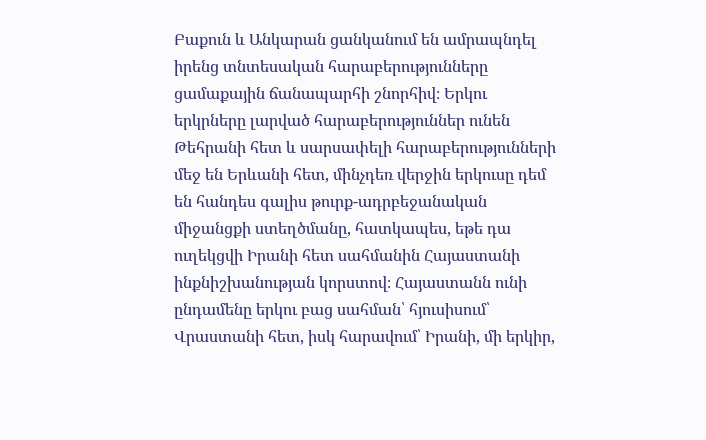Բաքուն և Անկարան ցանկանում են ամրապնդել իրենց տնտեսական հարաբերությունները ցամաքային ճանապարհի շնորհիվ։ Երկու երկրները լարված հարաբերություններ ունեն Թեհրանի հետ և սարսափելի հարաբերությունների մեջ են Երևանի հետ, մինչդեռ վերջին երկուսը դեմ են հանդես գալիս թուրք-ադրբեջանական միջանցքի ստեղծմանը, հատկապես, եթե դա ուղեկցվի Իրանի հետ սահմանին Հայաստանի ինքնիշխանության կորստով։ Հայաստանն ունի ընդամենը երկու բաց սահման՝ հյուսիսում՝ Վրաստանի հետ, իսկ հարավում՝ Իրանի, մի երկիր,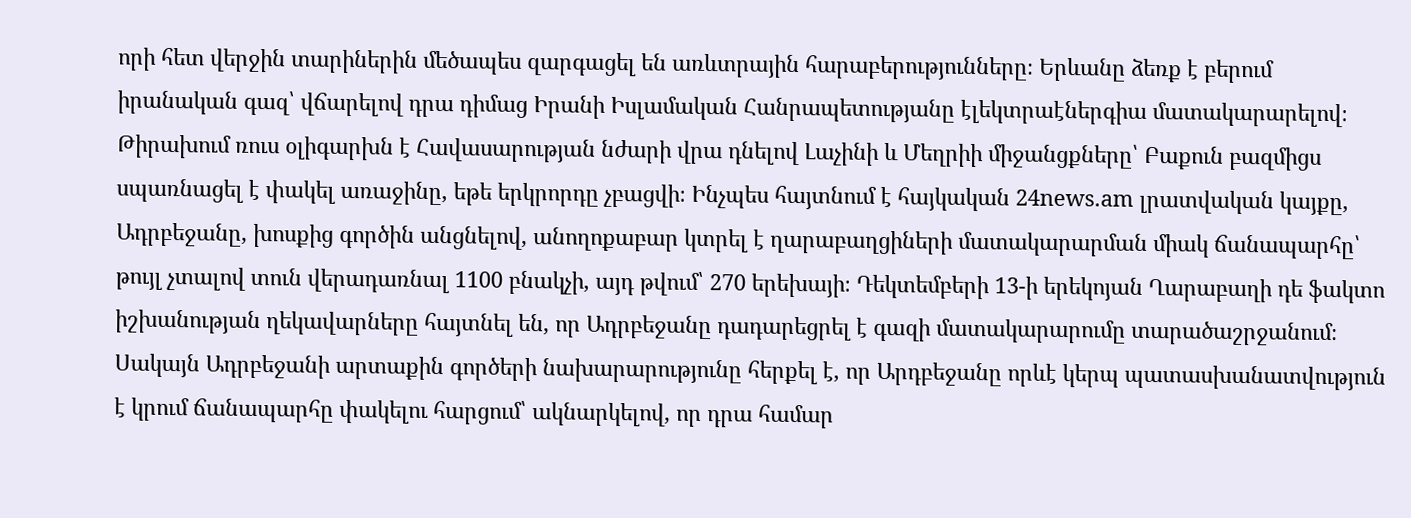որի հետ վերջին տարիներին մեծապես զարգացել են առևտրային հարաբերությունները։ Երևանը ձեռք է բերում իրանական գազ՝ վճարելով դրա դիմաց Իրանի Իսլամական Հանրապետությանը էլեկտրաէներգիա մատակարարելով։ Թիրախում ռուս օլիգարխն է Հավասարության նժարի վրա դնելով Լաչինի և Մեղրիի միջանցքները՝ Բաքուն բազմիցս սպառնացել է փակել առաջինը, եթե երկրորդը չբացվի։ Ինչպես հայտնում է հայկական 24news.am լրատվական կայքը, Ադրբեջանը, խոսքից գործին անցնելով, անողոքաբար կտրել է ղարաբաղցիների մատակարարման միակ ճանապարհը՝ թույլ չտալով տուն վերադառնալ 1100 բնակչի, այդ թվում՝ 270 երեխայի։ Դեկտեմբերի 13-ի երեկոյան Ղարաբաղի դե ֆակտո իշխանության ղեկավարները հայտնել են, որ Ադրբեջանը դադարեցրել է գազի մատակարարումը տարածաշրջանում։ Սակայն Ադրբեջանի արտաքին գործերի նախարարությունը հերքել է, որ Արդբեջանը որևէ կերպ պատասխանատվություն է կրում ճանապարհը փակելու հարցում՝ ակնարկելով, որ դրա համար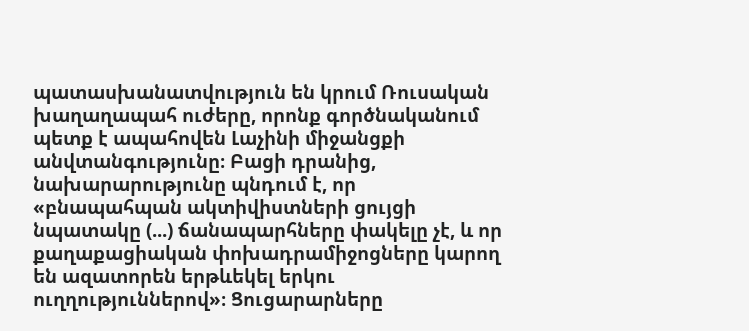պատասխանատվություն են կրում Ռուսական խաղաղապահ ուժերը, որոնք գործնականում պետք է ապահովեն Լաչինի միջանցքի անվտանգությունը։ Բացի դրանից, նախարարությունը պնդում է, որ «բնապահպան ակտիվիստների ցույցի նպատակը (...) ճանապարհները փակելը չէ, և որ քաղաքացիական փոխադրամիջոցները կարող են ազատորեն երթևեկել երկու ուղղություններով»։ Ցուցարարները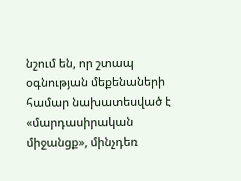նշում են, որ շտապ օգնության մեքենաների համար նախատեսված է «մարդասիրական միջանցք», մինչդեռ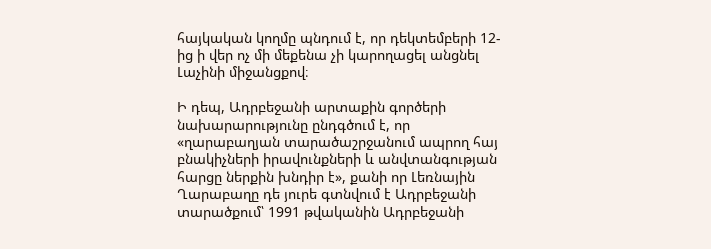հայկական կողմը պնդում է, որ դեկտեմբերի 12-ից ի վեր ոչ մի մեքենա չի կարողացել անցնել Լաչինի միջանցքով։

Ի դեպ, Ադրբեջանի արտաքին գործերի նախարարությունը ընդգծում է, որ «ղարաբաղյան տարածաշրջանում ապրող հայ բնակիչների իրավունքների և անվտանգության հարցը ներքին խնդիր է», քանի որ Լեռնային Ղարաբաղը դե յուրե գտնվում է Ադրբեջանի տարածքում՝ 1991 թվականին Ադրբեջանի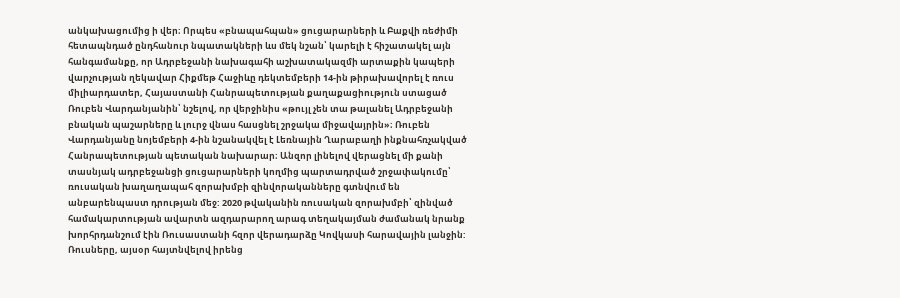անկախացումից ի վեր։ Որպես «բնապահպան» ցուցարարների և Բաքվի ռեժիմի հետապնդած ընդհանուր նպատակների ևս մեկ նշան՝ կարելի է հիշատակել այն հանգամանքը, որ Ադրբեջանի նախագահի աշխատակազմի արտաքին կապերի վարչության ղեկավար Հիքմեթ Հաջիևը դեկտեմբերի 14-ին թիրախավորել է ռուս միլիարդատեր, Հայաստանի Հանրապետության քաղաքացիություն ստացած Ռուբեն Վարդանյանին՝ նշելով, որ վերջինիս «թույլ չեն տա թալանել Ադրբեջանի բնական պաշարները և լուրջ վնաս հասցնել շրջակա միջավայրին»։ Ռուբեն Վարդանյանը նոյեմբերի 4-ին նշանակվել է Լեռնային Ղարաբաղի ինքնահռչակված Հանրապետության պետական նախարար։ Անզոր լինելով վերացնել մի քանի տասնյակ ադրբեջանցի ցուցարարների կողմից պարտադրված շրջափակումը՝ ռուսական խաղաղապահ զորախմբի զինվորականները գտնվում են անբարենպաստ դրության մեջ: 2020 թվականին ռուսական զորախմբի՝ զինված համակարտության ավարտն ազդարարող արագ տեղակայման ժամանակ նրանք խորհրդանշում էին Ռուսաստանի հզոր վերադարձը Կովկասի հարավային լանջին: Ռուսները, այսօր հայտնվելով իրենց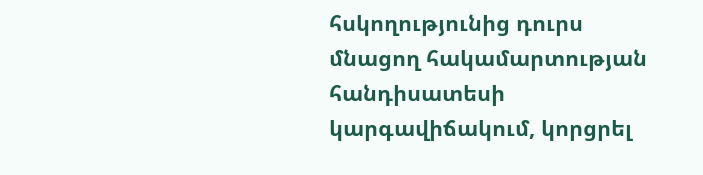հսկողությունից դուրս մնացող հակամարտության հանդիսատեսի կարգավիճակում, կորցրել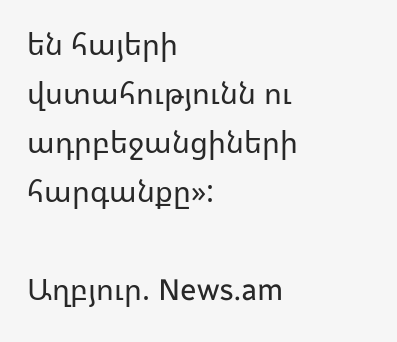են հայերի վստահությունն ու ադրբեջանցիների հարգանքը»:

Աղբյուր. News.am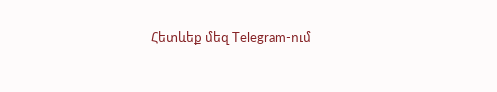Հետևեք մեզ Telegram-ում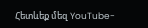Հետևեք մեզ YouTube-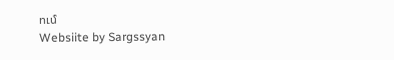ում
Websiite by Sargssyan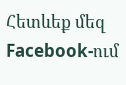Հետևեք մեզ Facebook-ում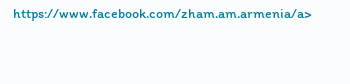https://www.facebook.com/zham.am.armenia/a>